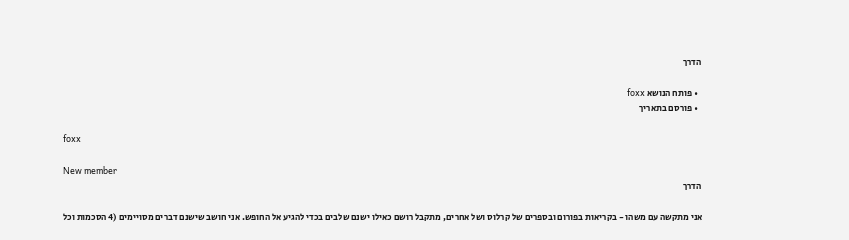הדרך

  • פותח הנושא foxx
  • פורסם בתאריך

foxx

New member
הדרך

אני מתקשה עם משהו - בקריאות בפורום ובספרים של קרלוס ושל אחרים, מתקבל רושם כאילו ישנם שלבים בכדי להגיע אל החופש. אני חושב שישנם דברים מסויימים (4 הסכמות וכל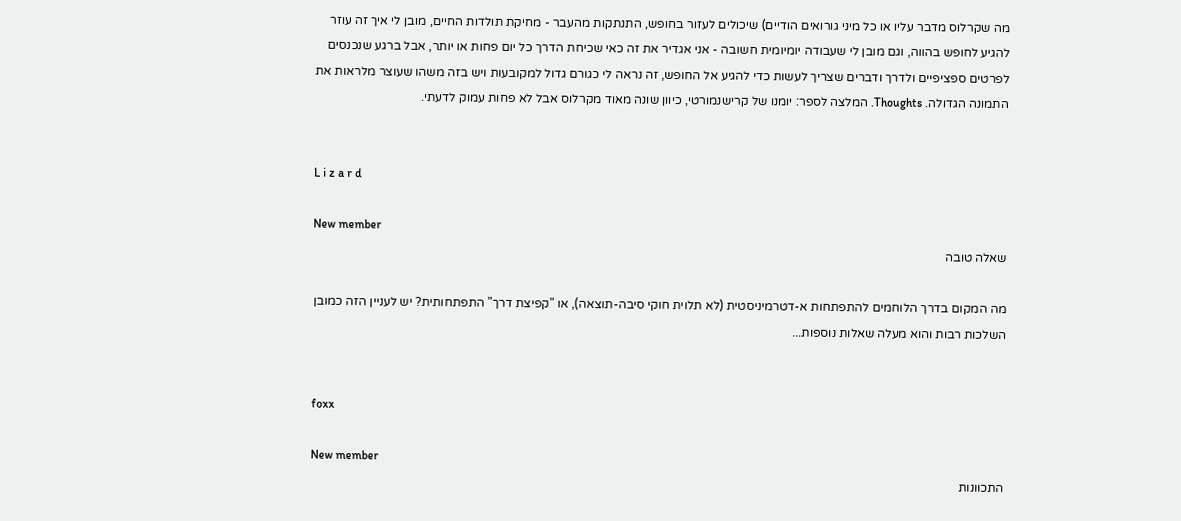מה שקרלוס מדבר עליו או כל מיני גורואים הודיים) שיכולים לעזור בחופש, התנתקות מהעבר - מחיקת תולדות החיים, מובן לי איך זה עוזר להגיע לחופש בהווה, וגם מובן לי שעבודה יומיומית חשובה - אני אגדיר את זה כאי שכיחת הדרך כל יום פחות או יותר, אבל ברגע שנכנסים לפרטים ספציפיים ולדרך ודברים שצריך לעשות כדי להגיע אל החופש, זה נראה לי כגורם גדול למקובעות ויש בזה משהו שעוצר מלראות את התמונה הגדולה. Thoughts. המלצה לספר: יומנו של קרישנמורטי, כיוון שונה מאוד מקרלוס אבל לא פחות עמוק לדעתי.


L i z a r d

New member
שאלה טובה

מה המקום בדרך הלוחמים להתפתחות א-דטרמיניסטית (לא תלוית חוקי סיבה-תוצאה), או "קפיצת דרך" התפתחותית? יש לעניין הזה כמובן השלכות רבות והוא מעלה שאלות נוספות...


foxx

New member
התכוונות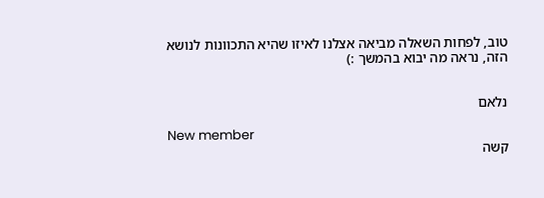טוב, לפחות השאלה מביאה אצלנו לאיזו שהיא התכוונות לנושא הזה, נראה מה יבוא בהמשך :)


נלאם

New member
קשה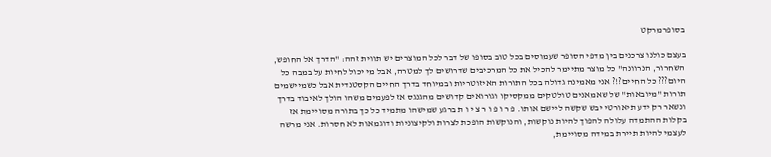בסופרמרקט

בעצם כולנו צרכנים בין מדפי הסופר שעמוסים בכל טוב בסופו של דבר לכל המוצרים יש תווית זהה: "הדרך אל החופש, השחרור, הנרוונה" כל מוצר מתיימר להכיל את כל המרכיבים שדרושים לך למטרה, אבל מי יכול לחיות על במבה כל היום??? כל החיים?!? אני מאמינה גדולה בכל התורות האיזוטריות ובמיוחד בדרך החיים הקסטנדית אבל כשמיישמים תורות "מיובאות" של שאמאנים טולטקים ממקסיקו וגורואים קדושים מהגנגס אז לפעמים משהו הולך לאיבוד בדרך ונשאר רק ידע תיאורטי יבש שקשה ליישם אותו. פ ר ו פ ו ר צ י ו ת ברגע שמישהו מתמיד כל כך בתורה מסויימת אז בקלות ההתמדה עלולה להפוך להיות נוקשות, והנוקשות הופכת לצרות ולקיצוניות ודוגמאות לא חסרות. אני מרשה לעצמי להיות תיירת במידה מסויימת,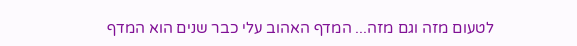לטעום מזה וגם מזה... המדף האהוב עלי כבר שנים הוא המדף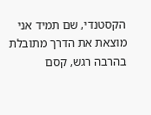הקסטנדי, שם תמיד אני מוצאת את הדרך מתובלת בהרבה רגש, קסם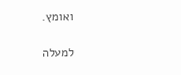ואומץ.

למעלה